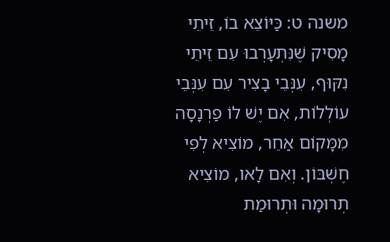משנה ט: כַּיּוֹצֵא בוֹ, זֵיתֵי מָסִיק שֶׁנִּתְעָרְבוּ עִם זֵיתֵי נִקּוּף, עִנְּבֵי בָצִיר עִם עִנְּבֵי עוֹלְלוֹת, אִם יֶשׁ לוֹ פַרְנָסָה מִמָּקוֹם אַחֵר, מוֹצִיא לְפִי חֶשְׁבּוֹן. וְאִם לָאו, מוֹצִיא תְרוּמָה וּתְרוּמַת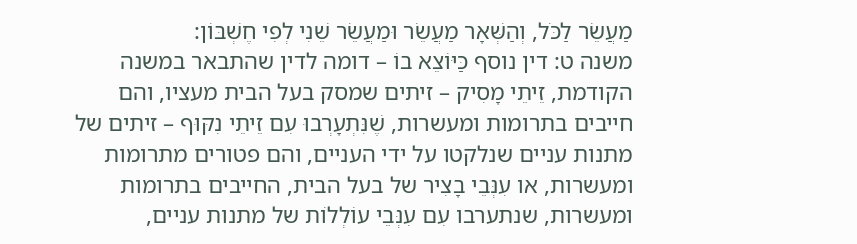מַעֲשֵׂר לַכֹּל, וְהַשְּׁאָר מַעֲשֵׂר וּמַעֲשֵׂר שֵׁנִי לְפִי חֶשְׁבּוֹן:
משנה ט: דין נוסף כַּיּוֹצֵא בוֹ – דומה לדין שהתבאר במשנה הקודמת, זֵיתֵי מָסִיק – זיתים שמסק בעל הבית מעציו, והם חייבים בתרומות ומעשרות, שֶׁנִּתְעָרְבוּ עִם זֵיתֵי נִקּוּף – זיתים של מתנות עניים שנלקטו על ידי העניים, והם פטורים מתרומות ומעשרות, או עִנְּבֵי בָצִיר של בעל הבית, החייבים בתרומות ומעשרות, שנתערבו עִם עִנְּבֵי עוֹלְלוֹת של מתנות עניים,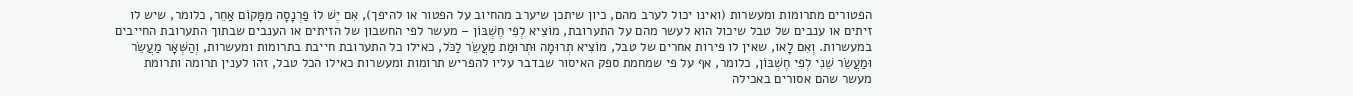הפטורים מתרומות ומעשרות (ואינו יכול לערב מהם, כיון שיתכן שיערב מהחיוב על הפטור או להיפך), אִם יֶשׁ לוֹ פַרְנָסָה מִמָּקוֹם אַחֵר, כלומר, שיש לו זיתים או ענבים של טבל שיכול הוא לעשר מהם על התערובת, מוֹצִיא לְפִי חֶשְׁבּוֹן – מעשר לפי החשבון של הזיתים או הענבים שבתוך התערובת החייבים במעשרות. וְאִם לָאו, שאין לו פירות אחרים של טבל, מוֹצִיא תְרוּמָה וּתְרוּמַת מַעֲשֵׂר לַכֹּל, כאילו כל התערובת חייבת בתרומות ומעשרות, וְהַשְּׁאָר מַעֲשֵׂר וּמַעֲשֵׂר שֵׁנִי לְפִי חֶשְׁבּוֹן, כלומר, אף על פי שמחמת ספק האיסור שבדבר עליו להפריש תרומות ומעשרות כאילו הכל טבל, זהו לענין תרומה ותרומת מעשר שהם אסורים באכילה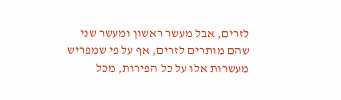לזרים, אבל מעשר ראשון ומעשר שני שהם מותרים לזרים, אף על פי שמפריש מעשרות אלו על כל הפירות, מכל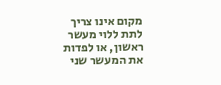מקום אינו צריך לתת ללוי מעשר ראשון, או לפדות את המעשר שני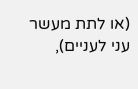(או לתת מעשר עני לעניים),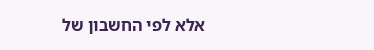אלא לפי החשבון של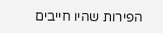הפירות שהיו חייבים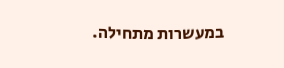במעשרות מתחילה.